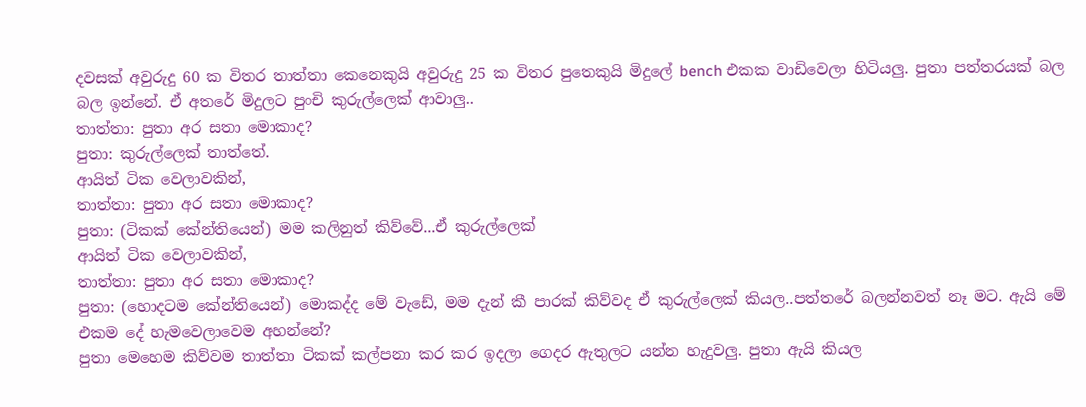දවසක් අවුරුදු 60 ක විතර තාත්තා කෙනෙකුයි අවුරුදු 25 ක විතර පුතෙකුයි මිදුලේ bench එකක වාඩිවෙලා හිටියලු. පුතා පත්තරයක් බල බල ඉන්නේ. ඒ අතරේ මිදුලට පුංචි කුරුල්ලෙක් ආවාලු..
තාත්තා: පුතා අර සතා මොකාද?
පුතා: කුරුල්ලෙක් තාත්තේ.
ආයිත් ටික වෙලාවකින්,
තාත්තා: පුතා අර සතා මොකාද?
පුතා: (ටිකක් කේන්තියෙන්) මම කලිනුත් කිව්වේ...ඒ කුරුල්ලෙක්
ආයිත් ටික වෙලාවකින්,
තාත්තා: පුතා අර සතා මොකාද?
පුතා: (හොදටම කේන්තියෙන්) මොකද්ද මේ වැඩේ, මම දැන් කී පාරක් කිව්වද ඒ කුරුල්ලෙක් කියල..පත්තරේ බලන්නවත් නෑ මට. ඇයි මේ එකම දේ හැමවෙලාවෙම අහන්නේ?
පුතා මෙහෙම කිව්වම තාත්තා ටිකක් කල්පනා කර කර ඉදලා ගෙදර ඇතුලට යන්න හැදුවලු. පුතා ඇයි කියල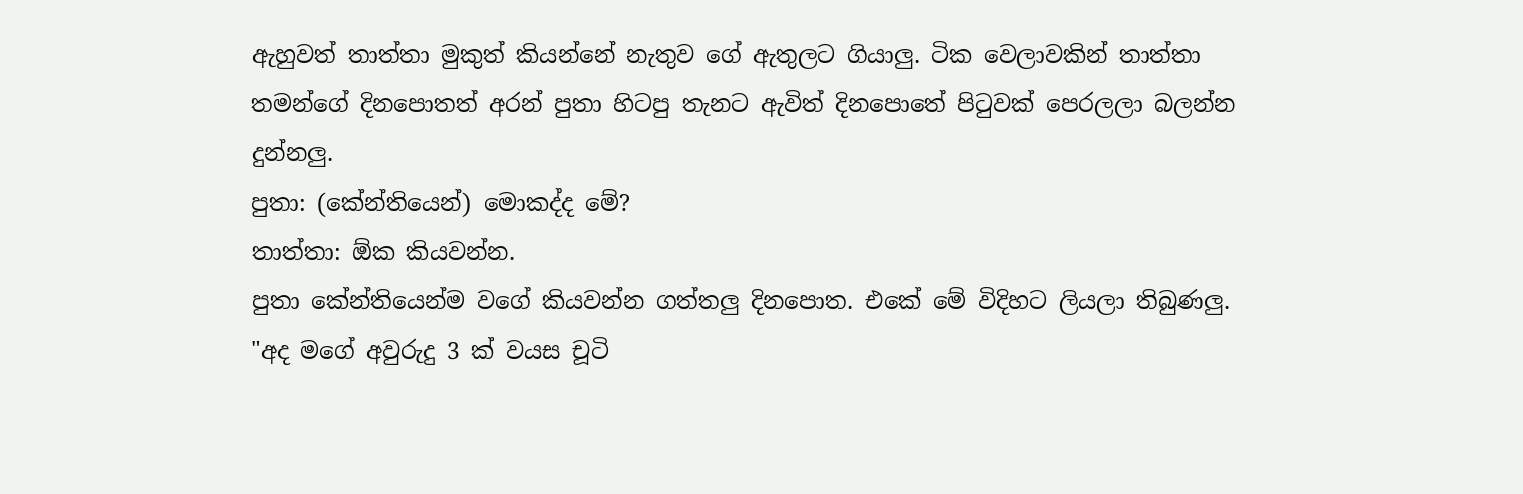ඇහුවත් තාත්තා මුකුත් කියන්නේ නැතුව ගේ ඇතුලට ගියාලු. ටික වෙලාවකින් තාත්තා තමන්ගේ දිනපොතත් අරන් පුතා හිටපු තැනට ඇවිත් දිනපොතේ පිටුවක් පෙරලලා බලන්න දුන්නලු.
පුතා: (කේන්තියෙන්) මොකද්ද මේ?
තාත්තා: ඕක කියවන්න.
පුතා කේන්තියෙන්ම වගේ කියවන්න ගත්තලු දිනපොත. එකේ මේ විදිහට ලියලා තිබුණලු.
"අද මගේ අවුරුදු 3 ක් වයස චූටි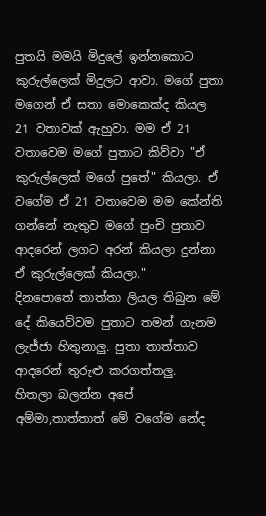පුතයි මමයි මිදුලේ ඉන්නකොට කුරුල්ලෙක් මිදුලට ආවා. මගේ පුතා මගෙන් ඒ සතා මොකෙක්ද කියල 21 වතාවක් ඇහුවා. මම ඒ 21 වතාවෙම මගේ පුතාට කිව්වා "ඒ කුරුල්ලෙක් මගේ පුතේ" කියලා. ඒ වගේම ඒ 21 වතාවෙම මම කේන්ති ගන්නේ නැතුව මගේ පුංචි පුතාව ආදරෙන් ලගට අරන් කියලා දුන්නා ඒ කුරුල්ලෙක් කියලා."
දිනපොතේ තාත්තා ලියල තිබුන මේ දේ කියෙව්වම පුතාට තමන් ගැනම ලැජ්ජා හිතුනාලු. පුතා තාත්තාව ආදරෙන් තුරුළු කරගත්තලු.
හිතලා බලන්න අපේ අම්මා,තාත්තාත් මේ වගේම නේද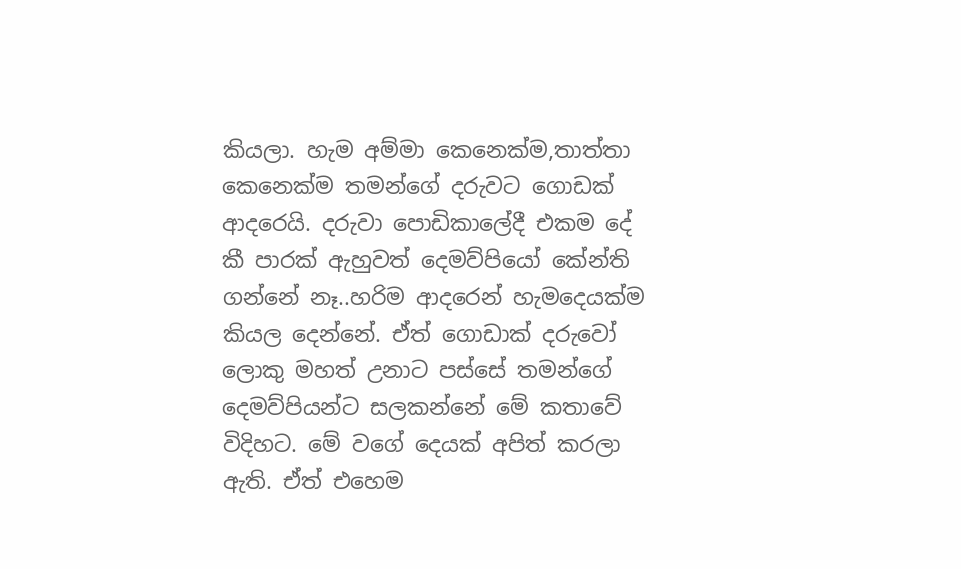කියලා. හැම අම්මා කෙනෙක්ම,තාත්තා කෙනෙක්ම තමන්ගේ දරුවට ගොඩක් ආදරෙයි. දරුවා පොඩිකාලේදී එකම දේ කී පාරක් ඇහුවත් දෙමව්පියෝ කේන්ති ගන්නේ නෑ..හරිම ආදරෙන් හැමදෙයක්ම කියල දෙන්නේ. ඒත් ගොඩාක් දරුවෝ ලොකු මහත් උනාට පස්සේ තමන්ගේ දෙමව්පියන්ට සලකන්නේ මේ කතාවේ විදිහට. මේ වගේ දෙයක් අපිත් කරලා ඇති. ඒත් එහෙම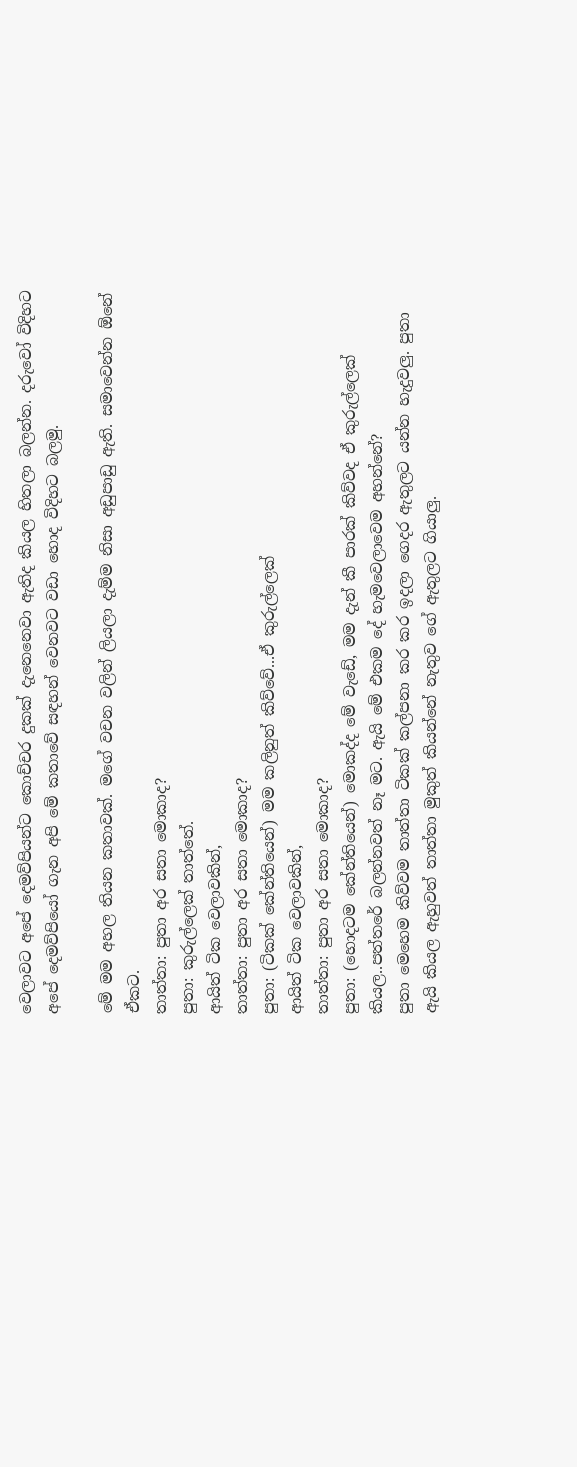වෙලාවට අපේ දෙමව්පියන්ට කොච්චර දුකක් දැනෙනෙවා ඇතිද කියල හිතලා බලන්න. දරුවෝ විදිහට අපේ දෙමව්පියෝ ගැන අපි මේ කතාවේ සඳහන් වෙනවට වඩා හොද විදිහට බලමු.

මේ මම අහල තියන කතාවක්. මගේ වචන වලින් ලියලා දැම්ම නිසා අඩුපාඩු ඇති. සමාවෙන්න ඕනේ ඒකට.
තාත්තා: පුතා අර සතා මොකාද?
පුතා: කුරුල්ලෙක් තාත්තේ.
ආයිත් ටික වෙලාවකින්,
තාත්තා: පුතා අර සතා මොකාද?
පුතා: (ටිකක් කේන්තියෙන්) මම කලිනුත් කිව්වේ...ඒ කුරුල්ලෙක්
ආයිත් ටික වෙලාවකින්,
තාත්තා: පුතා අර සතා මොකාද?
පුතා: (හොදටම කේන්තියෙන්) මොකද්ද මේ වැඩේ, මම දැන් කී පාරක් කිව්වද ඒ කුරුල්ලෙක් කියල..පත්තරේ බලන්නවත් නෑ මට. ඇයි මේ එකම දේ හැමවෙලාවෙම අහන්නේ?
පුතා මෙහෙම කිව්වම තාත්තා ටිකක් කල්පනා කර කර ඉදලා ගෙදර ඇතුලට යන්න හැදුවලු. පුතා ඇයි කියල ඇහුවත් තාත්තා මුකුත් කියන්නේ නැතුව ගේ ඇතුලට ගියාලු.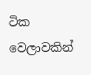ටික වෙලාවකින්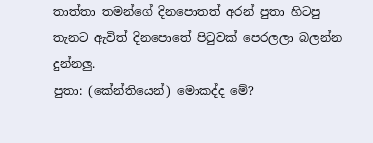තාත්තා තමන්ගේ දිනපොතත් අරන් පුතා හිටපු තැනට ඇවිත් දිනපොතේ පිටුවක් පෙරලලා බලන්න දුන්නලු.
පුතා: (කේන්තියෙන්) මොකද්ද මේ?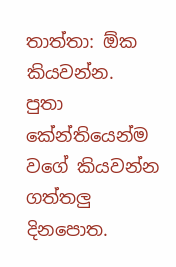තාත්තා: ඕක කියවන්න.
පුතා කේන්තියෙන්ම වගේ කියවන්න ගත්තලු දිනපොත.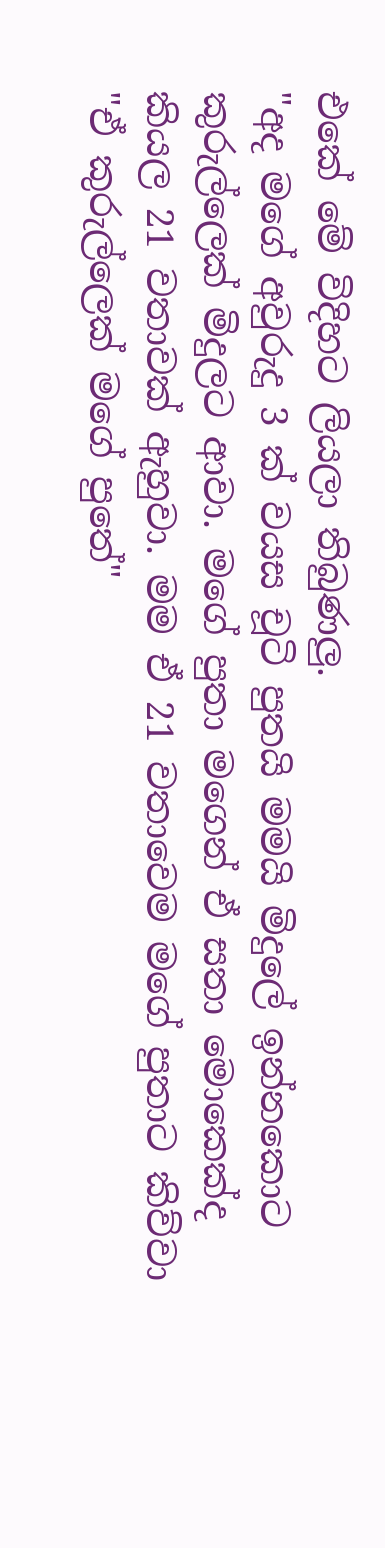එකේ මේ විදිහට ලියලා තිබුණලු.
"අද මගේ අවුරුදු 3 ක් වයස චූටි පුතයි මමයි මිදුලේ ඉන්නකොට කුරුල්ලෙක් මිදුලට ආවා. මගේ පුතා මගෙන් ඒ සතා මොකෙක්ද කියල 21 වතාවක් ඇහුවා. මම ඒ 21 වතාවෙම මගේ පුතාට කිව්වා "ඒ කුරුල්ලෙක් මගේ පුතේ"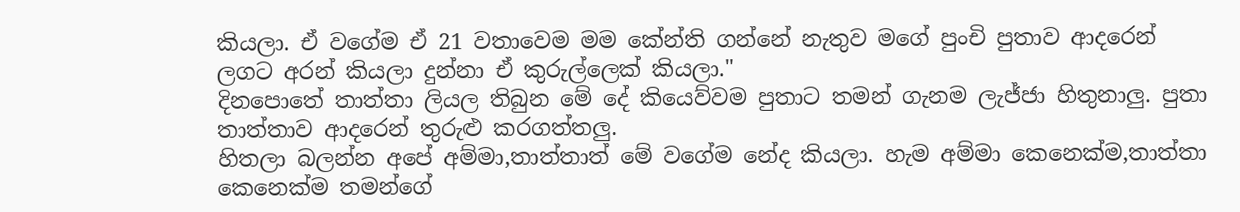කියලා. ඒ වගේම ඒ 21 වතාවෙම මම කේන්ති ගන්නේ නැතුව මගේ පුංචි පුතාව ආදරෙන් ලගට අරන් කියලා දුන්නා ඒ කුරුල්ලෙක් කියලා."
දිනපොතේ තාත්තා ලියල තිබුන මේ දේ කියෙව්වම පුතාට තමන් ගැනම ලැජ්ජා හිතුනාලු. පුතා තාත්තාව ආදරෙන් තුරුළු කරගත්තලු.
හිතලා බලන්න අපේ අම්මා,තාත්තාත් මේ වගේම නේද කියලා. හැම අම්මා කෙනෙක්ම,තාත්තා කෙනෙක්ම තමන්ගේ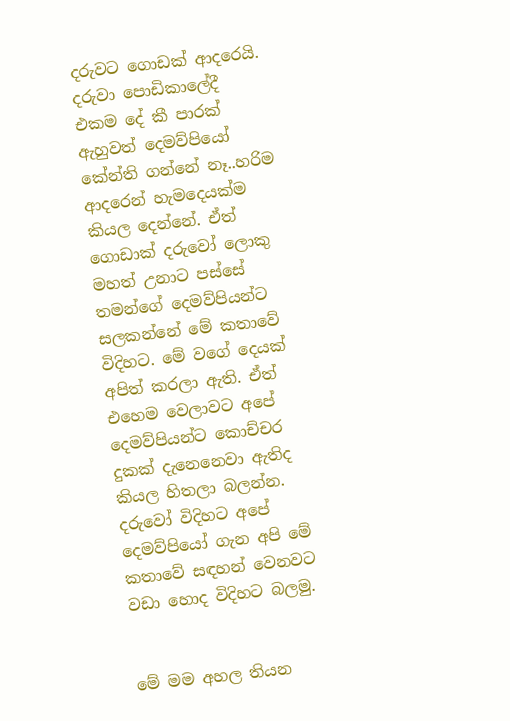දරුවට ගොඩක් ආදරෙයි. දරුවා පොඩිකාලේදී එකම දේ කී පාරක් ඇහුවත් දෙමව්පියෝ කේන්ති ගන්නේ නෑ..හරිම ආදරෙන් හැමදෙයක්ම කියල දෙන්නේ. ඒත් ගොඩාක් දරුවෝ ලොකු මහත් උනාට පස්සේ තමන්ගේ දෙමව්පියන්ට සලකන්නේ මේ කතාවේ විදිහට. මේ වගේ දෙයක් අපිත් කරලා ඇති. ඒත් එහෙම වෙලාවට අපේ දෙමව්පියන්ට කොච්චර දුකක් දැනෙනෙවා ඇතිද කියල හිතලා බලන්න. දරුවෝ විදිහට අපේ දෙමව්පියෝ ගැන අපි මේ කතාවේ සඳහන් වෙනවට වඩා හොද විදිහට බලමු.


මේ මම අහල තියන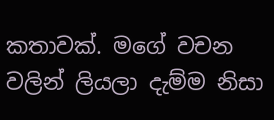කතාවක්. මගේ වචන වලින් ලියලා දැම්ම නිසා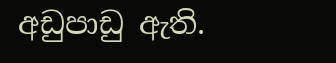අඩුපාඩු ඇති.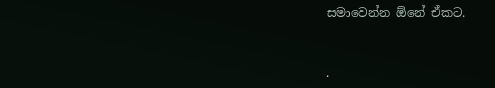සමාවෙන්න ඕනේ ඒකට.


.